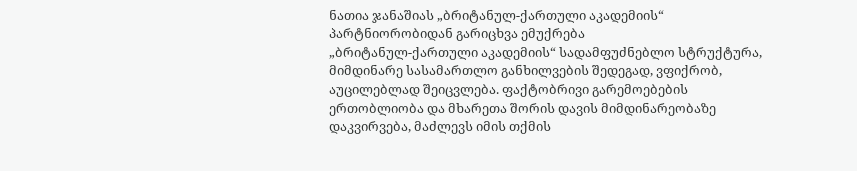ნათია ჯანაშიას „ბრიტანულ-ქართული აკადემიის“ პარტნიორობიდან გარიცხვა ემუქრება
„ბრიტანულ-ქართული აკადემიის“ სადამფუძნებლო სტრუქტურა, მიმდინარე სასამართლო განხილვების შედეგად, ვფიქრობ, აუცილებლად შეიცვლება. ფაქტობრივი გარემოებების ერთობლიობა და მხარეთა შორის დავის მიმდინარეობაზე დაკვირვება, მაძლევს იმის თქმის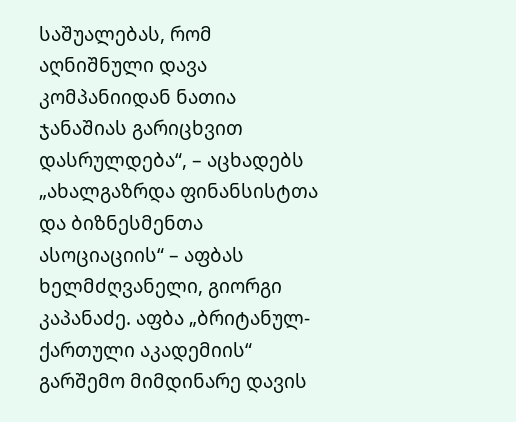საშუალებას, რომ აღნიშნული დავა კომპანიიდან ნათია ჯანაშიას გარიცხვით დასრულდება“, – აცხადებს „ახალგაზრდა ფინანსისტთა და ბიზნესმენთა ასოციაციის“ – აფბას ხელმძღვანელი, გიორგი კაპანაძე. აფბა „ბრიტანულ-ქართული აკადემიის“ გარშემო მიმდინარე დავის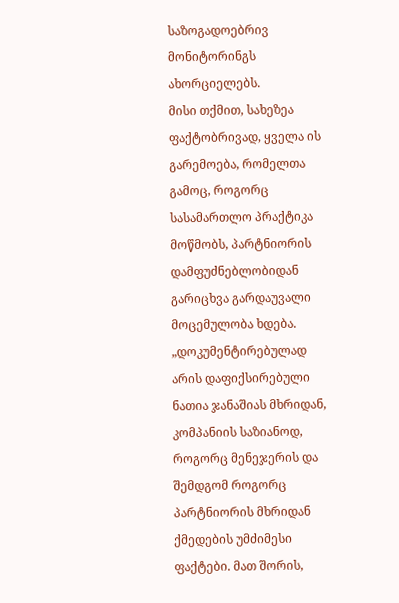საზოგადოებრივ მონიტორინგს ახორციელებს.
მისი თქმით, სახეზეა ფაქტობრივად, ყველა ის გარემოება, რომელთა გამოც, როგორც სასამართლო პრაქტიკა მოწმობს, პარტნიორის დამფუძნებლობიდან გარიცხვა გარდაუვალი მოცემულობა ხდება. „დოკუმენტირებულად არის დაფიქსირებული ნათია ჯანაშიას მხრიდან, კომპანიის საზიანოდ, როგორც მენეჯერის და შემდგომ როგორც პარტნიორის მხრიდან ქმედების უმძიმესი ფაქტები. მათ შორის,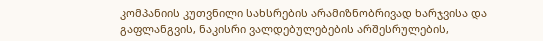კომპანიის კუთვნილი სახსრების არამიზნობრივად ხარჯვისა და გაფლანგვის, ნაკისრი ვალდებულებების არშესრულების,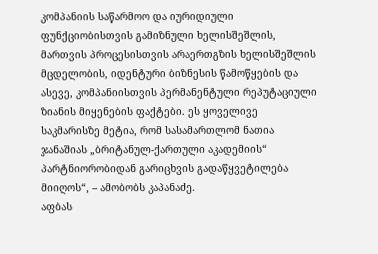კომპანიის საწარმოო და იურიდიული ფუნქციობისთვის გამიზნული ხელისშეშლის, მართვის პროცესისთვის არაერთგზის ხელისშეშლის მცდელობის, იდენტური ბიზნესის წამოწყების და ასევე, კომპანიისთვის პერმანენტული რეპუტაციული ზიანის მიყენების ფაქტები. ეს ყოველივე საკმარისზე მეტია, რომ სასამართლომ ნათია ჯანაშიას „ბრიტანულ-ქართული აკადემიის“ პარტნიორობიდან გარიცხვის გადაწყვეტილება მიიღოს“, – ამობობს კაპანაძე.
აფბას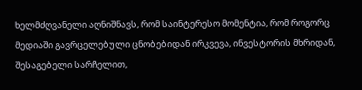ხელმძღვანელი აღნიშნავს, რომ საინტერესო მომენტია, რომ როგორც მედიაში გავრცელებული ცნობებიდან ირკვევა, ინვესტორის მხრიდან, შესაგებელი სარჩელით,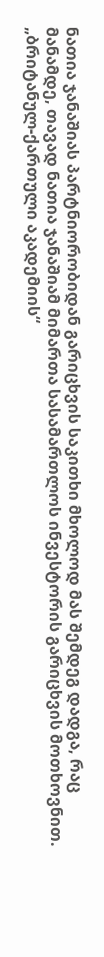ნათია ჯანაშიას პარტნიორობიდან გარიცხვის საკითხი მხოლოდ მას შემდეგ დადგა, რაც მანამდე, თავად ნათია ჯანაშიამ მიმართა სასამართლოს ინვესტორის გარიცხვის მოთხოვნით.
„ბრიტანულ-ქართული აკადემიის“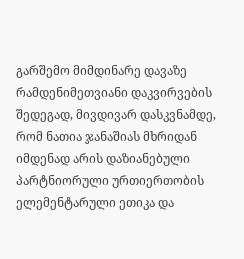გარშემო მიმდინარე დავაზე რამდენიმეთვიანი დაკვირვების შედეგად, მივდივარ დასკვნამდე, რომ ნათია ჯანაშიას მხრიდან იმდენად არის დაზიანებული პარტნიორული ურთიერთობის ელემენტარული ეთიკა და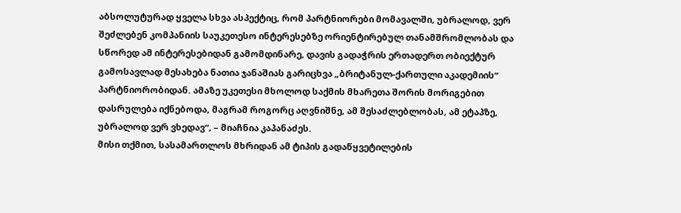აბსოლუტურად ყველა სხვა ასპექტიც, რომ პარტნიორები მომავალში, უბრალოდ, ვერ შეძლებენ კომპანიის საუკეთესო ინტერესებზე ორიენტირებულ თანამშრომლობას და სწორედ ამ ინტერესებიდან გამომდინარე, დავის გადაჭრის ერთადერთ ობიექტურ გამოსავლად მესახება ნათია ჯანაშიას გარიცხვა „ბრიტანულ-ქართული აკადემიის“ პარტნიორობიდან. ამაზე უკეთესი მხოლოდ საქმის მხარეთა შორის მორიგებით დასრულება იქნებოდა, მაგრამ როგორც აღვნიშნე, ამ შესაძლებლობას, ამ ეტაპზე, უბრალოდ ვერ ვხედავ“, – მიაჩნია კაპანაძეს.
მისი თქმით, სასამართლოს მხრიდან ამ ტიპის გადაწყვეტილების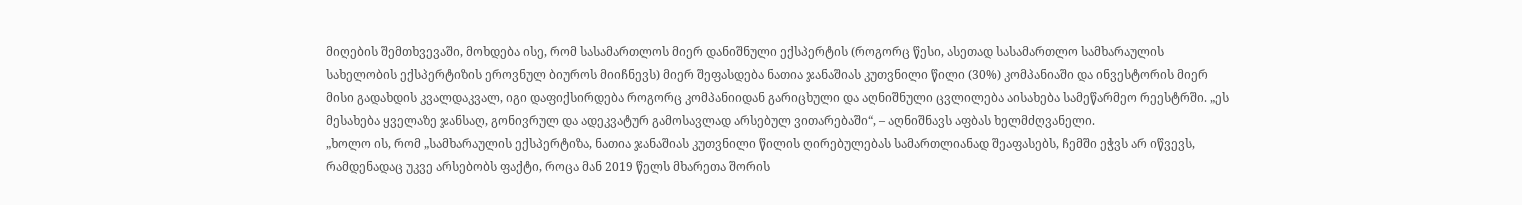მიღების შემთხვევაში, მოხდება ისე, რომ სასამართლოს მიერ დანიშნული ექსპერტის (როგორც წესი, ასეთად სასამართლო სამხარაულის სახელობის ექსპერტიზის ეროვნულ ბიუროს მიიჩნევს) მიერ შეფასდება ნათია ჯანაშიას კუთვნილი წილი (30%) კომპანიაში და ინვესტორის მიერ მისი გადახდის კვალდაკვალ, იგი დაფიქსირდება როგორც კომპანიიდან გარიცხული და აღნიშნული ცვლილება აისახება სამეწარმეო რეესტრში. „ეს მესახება ყველაზე ჯანსაღ, გონივრულ და ადეკვატურ გამოსავლად არსებულ ვითარებაში“, – აღნიშნავს აფბას ხელმძღვანელი.
„ხოლო ის, რომ „სამხარაულის ექსპერტიზა, ნათია ჯანაშიას კუთვნილი წილის ღირებულებას სამართლიანად შეაფასებს, ჩემში ეჭვს არ იწვევს, რამდენადაც უკვე არსებობს ფაქტი, როცა მან 2019 წელს მხარეთა შორის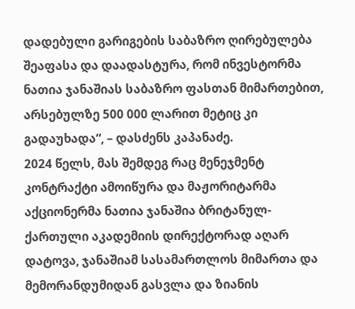დადებული გარიგების საბაზრო ღირებულება შეაფასა და დაადასტურა, რომ ინვესტორმა ნათია ჯანაშიას საბაზრო ფასთან მიმართებით, არსებულზე 500 000 ლარით მეტიც კი გადაუხადა“, – დასძენს კაპანაძე.
2024 წელს, მას შემდეგ რაც მენეჯმენტ კონტრაქტი ამოიწურა და მაჟორიტარმა აქციონერმა ნათია ჯანაშია ბრიტანულ-ქართული აკადემიის დირექტორად აღარ დატოვა, ჯანაშიამ სასამართლოს მიმართა და მემორანდუმიდან გასვლა და ზიანის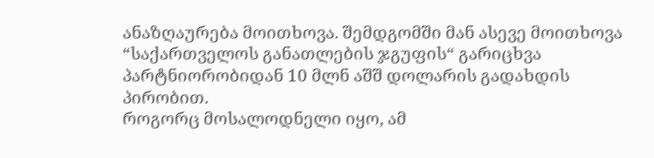ანაზღაურება მოითხოვა. შემდგომში მან ასევე მოითხოვა “საქართველოს განათლების ჯგუფის“ გარიცხვა პარტნიორობიდან 10 მლნ აშშ დოლარის გადახდის პირობით.
როგორც მოსალოდნელი იყო, ამ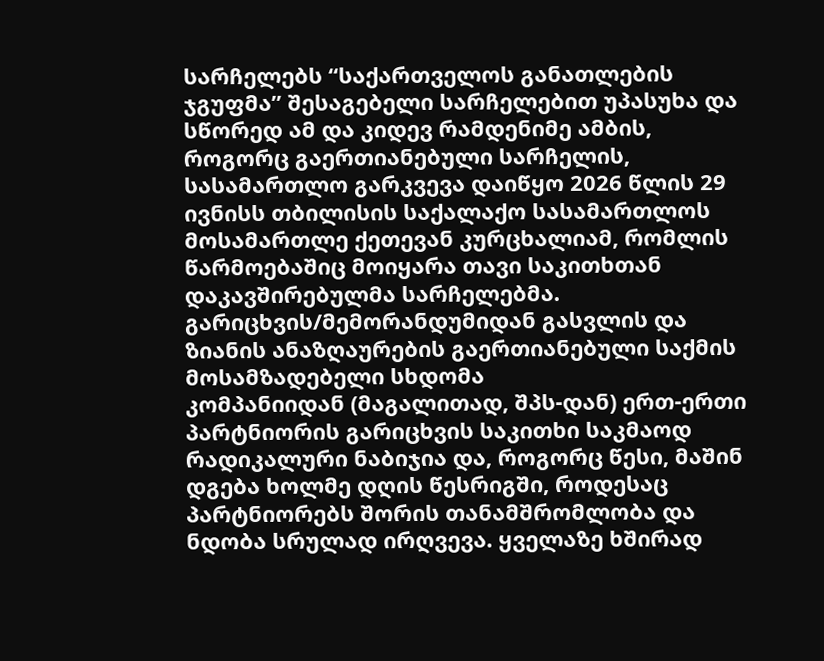სარჩელებს “საქართველოს განათლების ჯგუფმა” შესაგებელი სარჩელებით უპასუხა და სწორედ ამ და კიდევ რამდენიმე ამბის, როგორც გაერთიანებული სარჩელის, სასამართლო გარკვევა დაიწყო 2026 წლის 29 ივნისს თბილისის საქალაქო სასამართლოს მოსამართლე ქეთევან კურცხალიამ, რომლის წარმოებაშიც მოიყარა თავი საკითხთან დაკავშირებულმა სარჩელებმა.
გარიცხვის/მემორანდუმიდან გასვლის და ზიანის ანაზღაურების გაერთიანებული საქმის მოსამზადებელი სხდომა
კომპანიიდან (მაგალითად, შპს-დან) ერთ-ერთი პარტნიორის გარიცხვის საკითხი საკმაოდ რადიკალური ნაბიჯია და, როგორც წესი, მაშინ დგება ხოლმე დღის წესრიგში, როდესაც პარტნიორებს შორის თანამშრომლობა და ნდობა სრულად ირღვევა. ყველაზე ხშირად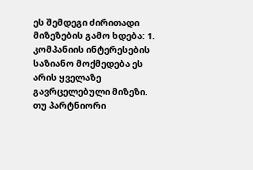ეს შემდეგი ძირითადი მიზეზების გამო ხდება: 1. კომპანიის ინტერესების საზიანო მოქმედება ეს არის ყველაზე გავრცელებული მიზეზი. თუ პარტნიორი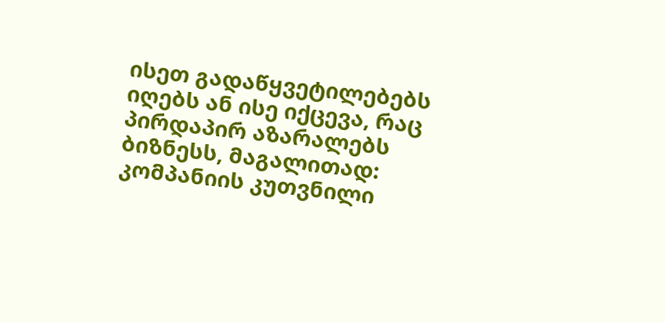ისეთ გადაწყვეტილებებს იღებს ან ისე იქცევა, რაც პირდაპირ აზარალებს ბიზნესს, მაგალითად: კომპანიის კუთვნილი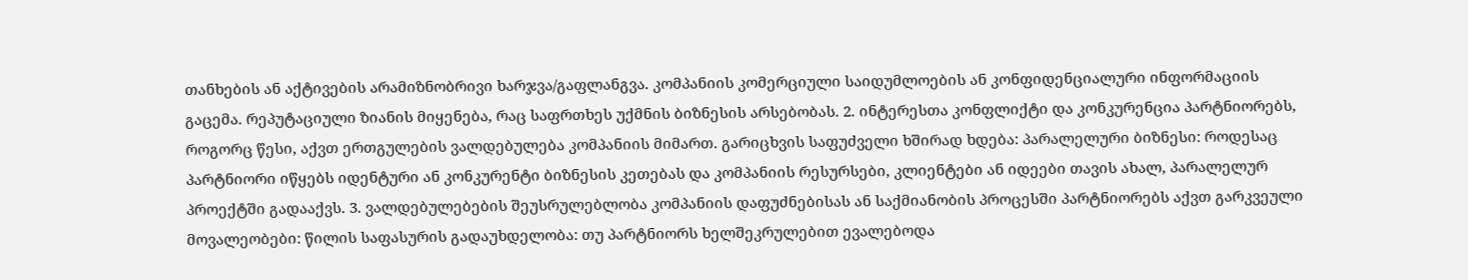თანხების ან აქტივების არამიზნობრივი ხარჯვა/გაფლანგვა. კომპანიის კომერციული საიდუმლოების ან კონფიდენციალური ინფორმაციის გაცემა. რეპუტაციული ზიანის მიყენება, რაც საფრთხეს უქმნის ბიზნესის არსებობას. 2. ინტერესთა კონფლიქტი და კონკურენცია პარტნიორებს, როგორც წესი, აქვთ ერთგულების ვალდებულება კომპანიის მიმართ. გარიცხვის საფუძველი ხშირად ხდება: პარალელური ბიზნესი: როდესაც პარტნიორი იწყებს იდენტური ან კონკურენტი ბიზნესის კეთებას და კომპანიის რესურსები, კლიენტები ან იდეები თავის ახალ, პარალელურ პროექტში გადააქვს. 3. ვალდებულებების შეუსრულებლობა კომპანიის დაფუძნებისას ან საქმიანობის პროცესში პარტნიორებს აქვთ გარკვეული მოვალეობები: წილის საფასურის გადაუხდელობა: თუ პარტნიორს ხელშეკრულებით ევალებოდა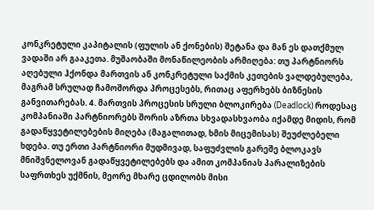კონკრეტული კაპიტალის (ფულის ან ქონების) შეტანა და მან ეს დათქმულ ვადაში არ გააკეთა. მუშაობაში მონაწილეობის არმიღება: თუ პარტნიორს აღებული ჰქონდა მართვის ან კონკრეტული საქმის კეთების ვალდებულება, მაგრამ სრულად ჩამოშორდა პროცესებს, რითაც აფერხებს ბიზნესის განვითარებას. 4. მართვის პროცესის სრული ბლოკირება (Deadlock) როდესაც კომპანიაში პარტნიორებს შორის აზრთა სხვადასხვაობა იქამდე მიდის, რომ გადაწყვეტილებების მიღება (მაგალითად, ხმის მიცემისას) შეუძლებელი ხდება. თუ ერთი პარტნიორი მუდმივად, საფუძვლის გარეშე ბლოკავს მნიშვნელოვან გადაწყვეტილებებს და ამით კომპანიას პარალიზების საფრთხეს უქმნის, მეორე მხარე ცდილობს მისი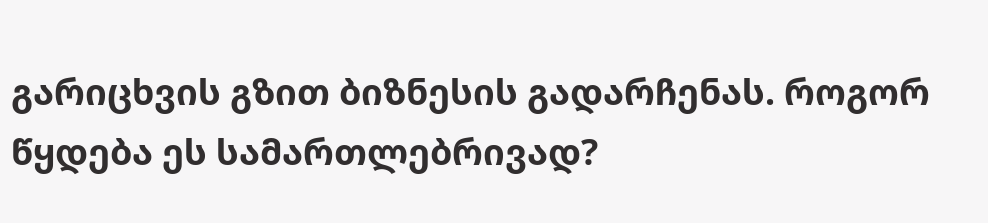გარიცხვის გზით ბიზნესის გადარჩენას. როგორ წყდება ეს სამართლებრივად?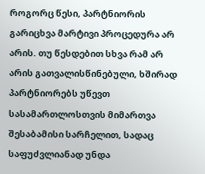როგორც წესი, პარტნიორის გარიცხვა მარტივი პროცედურა არ არის. თუ წესდებით სხვა რამ არ არის გათვალისწინებული, ხშირად პარტნიორებს უწევთ სასამართლოსთვის მიმართვა შესაბამისი სარჩელით, სადაც საფუძვლიანად უნდა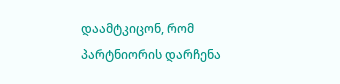დაამტკიცონ, რომ პარტნიორის დარჩენა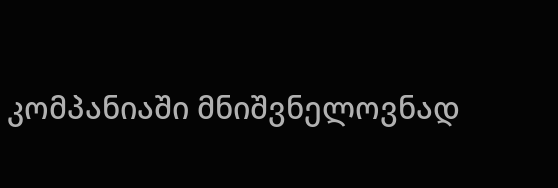კომპანიაში მნიშვნელოვნად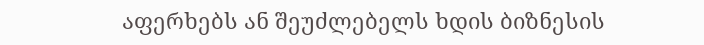აფერხებს ან შეუძლებელს ხდის ბიზნესის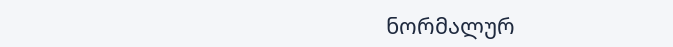ნორმალურ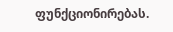ფუნქციონირებას.